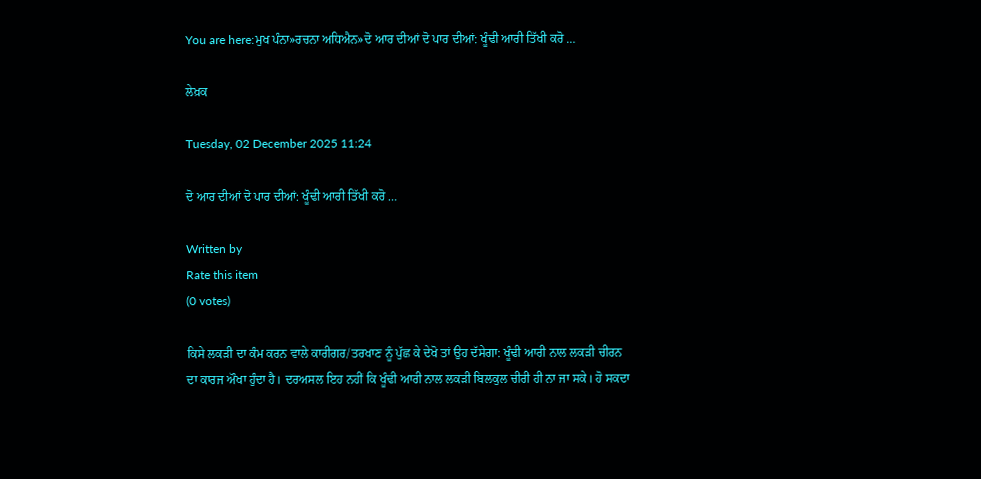You are here:ਮੁਖ ਪੰਨਾ»ਰਚਨਾ ਅਧਿਐਨ»ਦੋ ਆਰ ਦੀਆਂ ਦੋ ਪਾਰ ਦੀਆਂ: ਖੂੰਢੀ ਆਰੀ ਤਿੱਖੀ ਕਰੋ …

ਲੇਖ਼ਕ

Tuesday, 02 December 2025 11:24

ਦੋ ਆਰ ਦੀਆਂ ਦੋ ਪਾਰ ਦੀਆਂ: ਖੂੰਢੀ ਆਰੀ ਤਿੱਖੀ ਕਰੋ …

Written by
Rate this item
(0 votes)

ਕਿਸੇ ਲਕੜੀ ਦਾ ਕੰਮ ਕਰਨ ਵਾਲੇ ਕਾਰੀਗਰ/ਤਰਖਾਣ ਨੂੰ ਪੁੱਛ ਕੇ ਦੇਖੋ ਤਾਂ ਉਹ ਦੱਸੇਗਾ: ਖੂੰਢੀ ਆਰੀ ਨਾਲ ਲਕੜੀ ਚੀਰਨ ਦਾ ਕਾਰਜ ਔਖਾ ਹੁੰਦਾ ਹੈ। ਦਰਅਸਲ ਇਹ ਨਹੀਂ ਕਿ ਖੂੰਢੀ ਆਰੀ ਨਾਲ ਲਕੜੀ ਬਿਲਕੁਲ ਚੀਰੀ ਹੀ ਨਾ ਜਾ ਸਕੇ। ਹੋ ਸਕਦਾ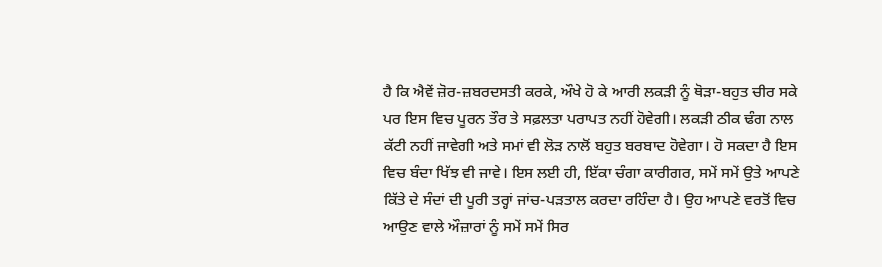ਹੈ ਕਿ ਐਵੇਂ ਜ਼ੋਰ-ਜ਼ਬਰਦਸਤੀ ਕਰਕੇ, ਔਖੇ ਹੋ ਕੇ ਆਰੀ ਲਕੜੀ ਨੂੰ ਥੋੜਾ-ਬਹੁਤ ਚੀਰ ਸਕੇ ਪਰ ਇਸ ਵਿਚ ਪੂਰਨ ਤੌਰ ਤੇ ਸਫ਼ਲਤਾ ਪਰਾਪਤ ਨਹੀਂ ਹੋਵੇਗੀ। ਲਕੜੀ ਠੀਕ ਢੰਗ ਨਾਲ ਕੱਟੀ ਨਹੀਂ ਜਾਵੇਗੀ ਅਤੇ ਸਮਾਂ ਵੀ ਲੋੜ ਨਾਲੋਂ ਬਹੁਤ ਬਰਬਾਦ ਹੋਵੇਗਾ। ਹੋ ਸਕਦਾ ਹੈ ਇਸ ਵਿਚ ਬੰਦਾ ਖਿੱਝ ਵੀ ਜਾਵੇ। ਇਸ ਲਈ ਹੀ, ਇੱਕਾ ਚੰਗਾ ਕਾਰੀਗਰ, ਸਮੇਂ ਸਮੇਂ ਉਤੇ ਆਪਣੇ ਕਿੱਤੇ ਦੇ ਸੰਦਾਂ ਦੀ ਪੂਰੀ ਤਰ੍ਹਾਂ ਜਾਂਚ-ਪੜਤਾਲ ਕਰਦਾ ਰਹਿੰਦਾ ਹੈ। ਉਹ ਆਪਣੇ ਵਰਤੋਂ ਵਿਚ ਆਉਣ ਵਾਲੇ ਔਜ਼ਾਰਾਂ ਨੂੰ ਸਮੇਂ ਸਮੇਂ ਸਿਰ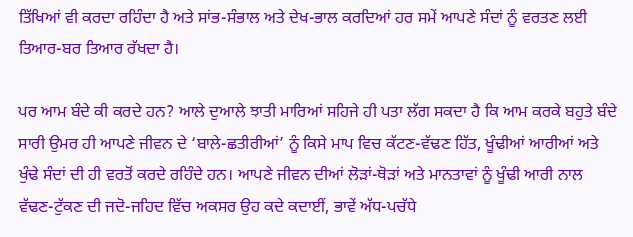ਤਿੱਖਿਆਂ ਵੀ ਕਰਦਾ ਰਹਿੰਦਾ ਹੈ ਅਤੇ ਸਾਂਭ-ਸੰਭਾਲ ਅਤੇ ਦੇਖ-ਭਾਲ ਕਰਦਿਆਂ ਹਰ ਸਮੇਂ ਆਪਣੇ ਸੰਦਾਂ ਨੂੰ ਵਰਤਣ ਲਈ ਤਿਆਰ-ਬਰ ਤਿਆਰ ਰੱਖਦਾ ਹੈ।

ਪਰ ਆਮ ਬੰਦੇ ਕੀ ਕਰਦੇ ਹਨ? ਆਲੇ ਦੁਆਲੇ ਝਾਤੀ ਮਾਰਿਆਂ ਸਹਿਜੇ ਹੀ ਪਤਾ ਲੱਗ ਸਕਦਾ ਹੈ ਕਿ ਆਮ ਕਰਕੇ ਬਹੁਤੇ ਬੰਦੇ ਸਾਰੀ ਉਮਰ ਹੀ ਆਪਣੇ ਜੀਵਨ ਦੇ ‘ਬਾਲੇ-ਛਤੀਰੀਆਂ’ ਨੂੰ ਕਿਸੇ ਮਾਪ ਵਿਚ ਕੱਟਣ-ਵੱਢਣ ਹਿੱਤ, ਖੂੰਢੀਆਂ ਆਰੀਆਂ ਅਤੇ ਖੁੰਢੇ ਸੰਦਾਂ ਦੀ ਹੀ ਵਰਤੋਂ ਕਰਦੇ ਰਹਿੰਦੇ ਹਨ। ਆਪਣੇ ਜੀਵਨ ਦੀਆਂ ਲੋੜਾਂ-ਥੋੜਾਂ ਅਤੇ ਮਾਨਤਾਵਾਂ ਨੂੰ ਖੂੰਢੀ ਆਰੀ ਨਾਲ ਵੱਢਣ-ਟੁੱਕਣ ਦੀ ਜਦੋ-ਜਹਿਦ ਵਿੱਚ ਅਕਸਰ ਉਹ ਕਦੇ ਕਦਾਈਂ, ਭਾਵੇਂ ਅੱਧ-ਪਚੱਧੇ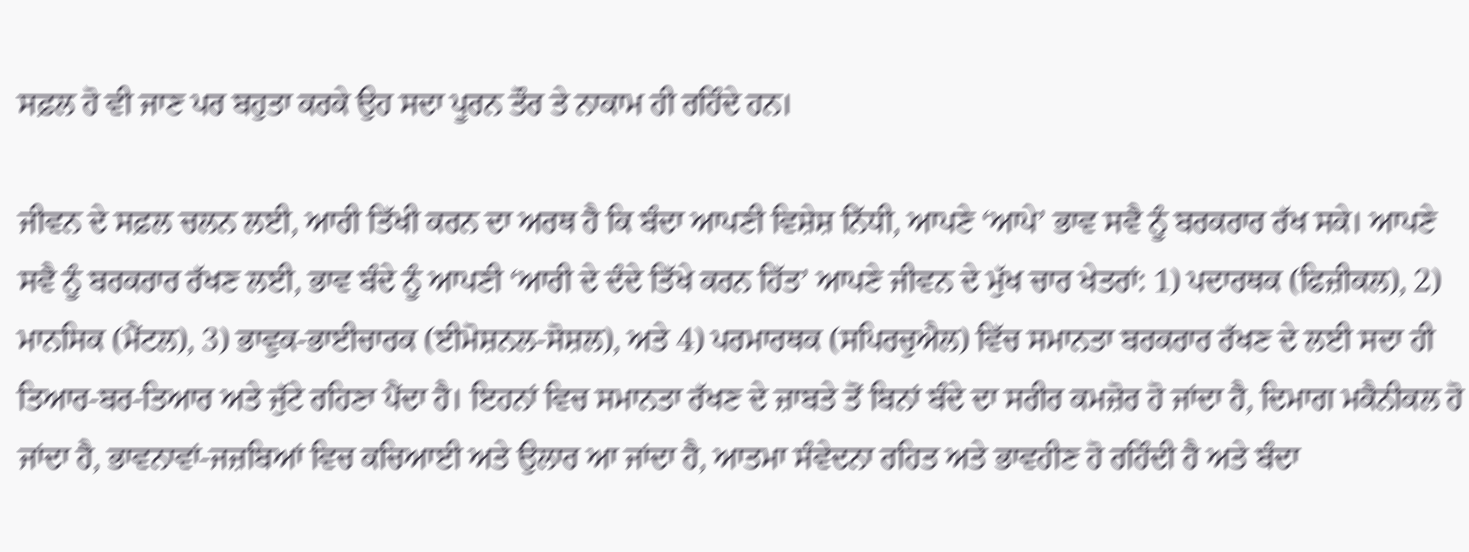ਸਫ਼ਲ ਹੋ ਵੀ ਜਾਣ ਪਰ ਬਹੁਤਾ ਕਰਕੇ ਉਹ ਸਦਾ ਪੂਰਨ ਤੌਰ ਤੇ ਨਾਕਾਮ ਹੀ ਰਹਿੰਦੇ ਹਨ।

ਜੀਵਨ ਦੇ ਸਫ਼ਲ ਚਲਨ ਲਈ, ਆਰੀ ਤਿੱਖੀ ਕਰਨ ਦਾ ਅਰਥ ਹੈ ਕਿ ਬੰਦਾ ਆਪਣੀ ਵਿਸ਼ੇਸ਼ ਨਿੱਧੀ, ਆਪਣੇ ‘ਆਪੇ’ ਭਾਵ ਸਵੈ ਨੂੰ ਬਰਕਰਾਰ ਰੱਖ ਸਕੇ। ਆਪਣੇ ਸਵੈ ਨੂੰ ਬਰਕਰਾਰ ਰੱਖਣ ਲਈ, ਭਾਵ ਬੰਦੇ ਨੂੰ ਆਪਣੀ ‘ਆਰੀ ਦੇ ਦੰਦੇ ਤਿੱਖੇ ਕਰਨ ਹਿੱਤ’ ਆਪਣੇ ਜੀਵਨ ਦੇ ਮੁੱਖ ਚਾਰ ਖੇਤਰਾਂ: 1) ਪਦਾਰਥਕ (ਫਿਜ਼ੀਕਲ), 2) ਮਾਨਸਿਕ (ਮੈਂਟਲ), 3) ਭਾਵੁਕ-ਭਾਈਚਾਰਕ (ਈਮੋਸ਼ਨਲ-ਸੋਸ਼ਲ), ਅਤੇ 4) ਪਰਮਾਰਥਕ (ਸਪਿਰਚੁਐਲ) ਵਿੱਚ ਸਮਾਨਤਾ ਬਰਕਰਾਰ ਰੱਖਣ ਦੇ ਲਈ ਸਦਾ ਹੀ ਤਿਆਰ-ਬਰ-ਤਿਆਰ ਅਤੇ ਜੁੱਟੇ ਰਹਿਣਾ ਪੈਂਦਾ ਹੈ। ਇਹਨਾਂ ਵਿਚ ਸਮਾਨਤਾ ਰੱਖਣ ਦੇ ਜ਼ਾਬਤੇ ਤੋਂ ਬਿਨਾਂ ਬੰਦੇ ਦਾ ਸਰੀਰ ਕਮਜ਼ੋਰ ਹੋ ਜਾਂਦਾ ਹੈ, ਦਿਮਾਗ ਮਕੈਨੀਕਲ ਹੋ ਜਾਂਦਾ ਹੈ, ਭਾਵਨਾਵਾਂ-ਜਜ਼ਬਿਆਂ ਵਿਚ ਕਚਿਆਈ ਅਤੇ ਉਲਾਰ ਆ ਜਾਂਦਾ ਹੈ, ਆਤਮਾ ਸੰਵੇਦਨਾ ਰਹਿਤ ਅਤੇ ਭਾਵਹੀਣ ਹੋ ਰਹਿੰਦੀ ਹੈ ਅਤੇ ਬੰਦਾ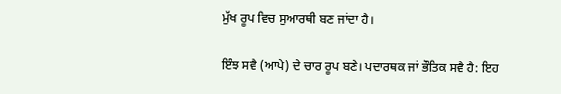ਮੁੱਖ ਰੂਪ ਵਿਚ ਸੁਆਰਥੀ ਬਣ ਜਾਂਦਾ ਹੈ।

ਇੰਝ ਸਵੈ (ਆਪੇ) ਦੇ ਚਾਰ ਰੂਪ ਬਣੇ। ਪਦਾਰਥਕ ਜਾਂ ਭੌਤਿਕ ਸਵੈ ਹੈ: ਇਹ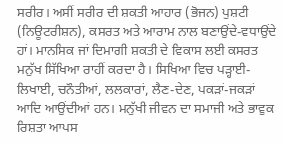ਸਰੀਰ। ਅਸੀਂ ਸਰੀਰ ਦੀ ਸ਼ਕਤੀ ਆਹਾਰ (ਭੋਜਨ) ਪੁਸ਼ਟੀ (ਨਿਊਟਰੀਸ਼ਨ), ਕਸਰਤ ਅਤੇ ਆਰਾਮ ਨਾਲ ਬਣਾਉਂਦੇ-ਵਧਾਉਂਦੇ ਹਾਂ। ਮਾਨਸਿਕ ਜਾਂ ਦਿਮਾਗੀ ਸ਼ਕਤੀ ਦੇ ਵਿਕਾਸ ਲਈ ਕਸਰਤ ਮਨੁੱਖ ਸਿੱਖਿਆ ਰਾਹੀਂ ਕਰਦਾ ਹੈ। ਸਿਖਿਆ ਵਿਚ ਪੜ੍ਹਾਈ-ਲਿਖਾਈ, ਚਨੌਤੀਆਂ, ਲਲਕਾਰਾਂ, ਲੈਣ-ਦੇਣ, ਪਕੜਾਂ-ਜਕੜਾਂ ਆਦਿ ਆਉਂਦੀਆਂ ਹਨ। ਮਨੁੱਖੀ ਜੀਵਨ ਦਾ ਸਮਾਜੀ ਅਤੇ ਭਾਵੁਕ ਰਿਸ਼ਤਾ ਆਪਸ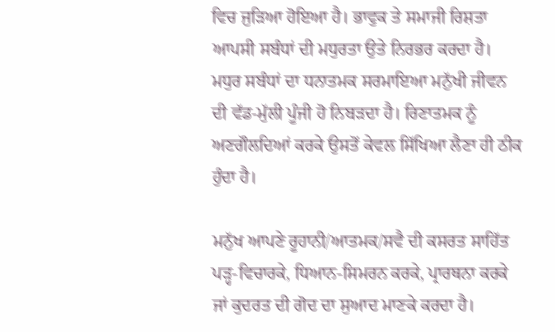ਵਿਚ ਜੁੜਿਆ ਹੋਇਆ ਹੈ। ਭਾਵੁਕ ਤੇ ਸਮਾਜੀ ਰਿਸ਼ਤਾ ਆਪਸੀ ਸਬੰਧਾਂ ਦੀ ਮਧੁਰਤਾ ਉਤੇ ਨਿਰਭਰ ਕਰਦਾ ਹੈ। ਮਧੁਰ ਸਬੰਧਾਂ ਦਾ ਧਨਾਤਮਕ ਸਰਮਾਇਆ ਮਨੁੱਖੀ ਜੀਵਨ ਦੀ ਵੱਡ-ਮੁੱਲੀ ਪੂੰਜੀ ਹੋ ਨਿਬੜਦਾ ਹੈ। ਰਿਣਾਤਮਕ ਨੂੰ ਅਣਗੌਲਦਿਆਂ ਕਰਕੇ ਉਸਤੋਂ ਕੇਵਲ ਸਿੱਖਿਆ ਲੈਣਾ ਹੀ ਠੀਕ ਹੁੰਦਾ ਹੈ।

ਮਨੁੱਖ ਆਪਣੇ ਰੂਹਾਨੀ/ਆਤਮਕ/ਸਵੈ ਦੀ ਕਸਰਤ ਸਾਹਿੱਤ ਪੜ੍ਹ-ਵਿਚਾਰਕੇ, ਧਿਆਨ-ਸਿਮਰਨ ਕਰਕੇ, ਪ੍ਰਾਰਥਨਾ ਕਰਕੇ ਜਾਂ ਕੁਦਰਤ ਦੀ ਗੋਦ ਦਾ ਸੁਆਦ ਮਾਣਕੇ ਕਰਦਾ ਹੈ।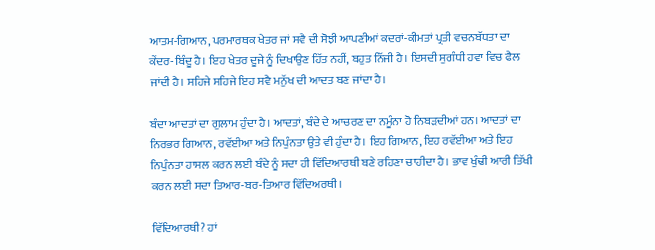ਆਤਮ-ਗਿਆਨ, ਪਰਮਾਰਥਕ ਖੇਤਰ ਜਾਂ ਸਵੈ ਦੀ ਸੋਝੀ ਆਪਣੀਆਂ ਕਦਰਾਂ-ਕੀਮਤਾਂ ਪ੍ਰਤੀ ਵਚਨਬੱਧਤਾ ਦਾ ਕੇਂਦਰ-ਬਿੰਦੂ ਹੈ। ਇਹ ਖੇਤਰ ਦੂਜੇ ਨੂੰ ਦਿਖਾਉਣ ਹਿੱਤ ਨਹੀਂ, ਬਹੁਤ ਨਿੱਜੀ ਹੈ। ਇਸਦੀ ਸੁਗੰਧੀ ਹਵਾ ਵਿਚ ਫੈਲ ਜਾਂਦੀ ਹੈ। ਸਹਿਜੇ ਸਹਿਜੇ ਇਹ ਸਵੈ ਮਨੁੱਖ ਦੀ ਆਦਤ ਬਣ ਜਾਂਦਾ ਹੈ।

ਬੰਦਾ ਆਦਤਾਂ ਦਾ ਗੁਲਾਮ ਹੁੰਦਾ ਹੈ। ਆਦਤਾਂ, ਬੰਦੇ ਦੇ ਆਚਰਣ ਦਾ ਨਮੂੰਨਾ ਹੋ ਨਿਬੜਦੀਆਂ ਹਨ। ਆਦਤਾਂ ਦਾ ਨਿਰਭਰ ਗਿਆਨ, ਰਵੱਈਆ ਅਤੇ ਨਿਪੁੰਨਤਾ ਉਤੇ ਵੀ ਹੁੰਦਾ ਹੈ। ਇਹ ਗਿਆਨ, ਇਹ ਰਵੱਈਆ ਅਤੇ ਇਹ ਨਿਪੁੰਨਤਾ ਹਾਸਲ ਕਰਨ ਲਈ ਬੰਦੇ ਨੂੰ ਸਦਾ ਹੀ ਵਿੱਦਿਆਰਥੀ ਬਣੇ ਰਹਿਣਾ ਚਾਹੀਦਾ ਹੈ। ਭਾਵ ਖੁੰਢੀ ਆਰੀ ਤਿੱਖੀ ਕਰਨ ਲਈ ਸਦਾ ਤਿਆਰ-ਬਰ-ਤਿਆਰ ਵਿੱਦਿਅਰਥੀ।

ਵਿੱਦਿਆਰਥੀ? ਹਾਂ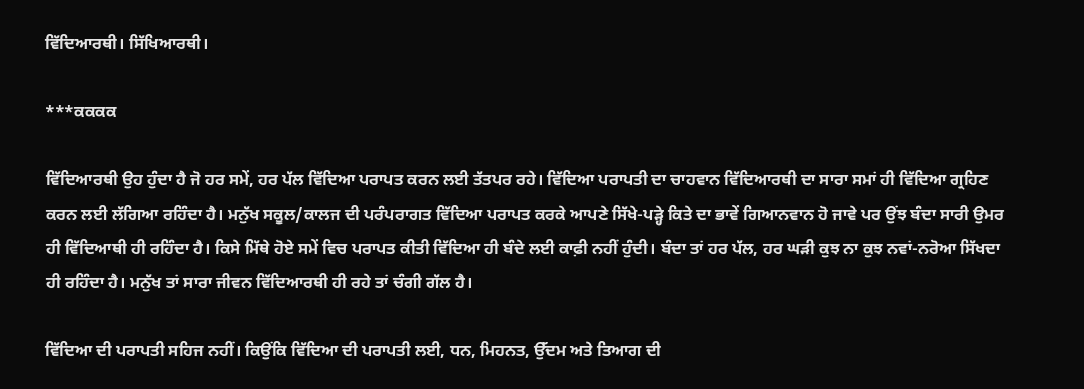ਵਿੱਦਿਆਰਥੀ। ਸਿੱਖਿਆਰਥੀ।

***ਕਕਕਕ

ਵਿੱਦਿਆਰਥੀ ਉਹ ਹੁੰਦਾ ਹੈ ਜੋ ਹਰ ਸਮੇਂ, ਹਰ ਪੱਲ ਵਿੱਦਿਆ ਪਰਾਪਤ ਕਰਨ ਲਈ ਤੱਤਪਰ ਰਹੇ। ਵਿੱਦਿਆ ਪਰਾਪਤੀ ਦਾ ਚਾਹਵਾਨ ਵਿੱਦਿਆਰਥੀ ਦਾ ਸਾਰਾ ਸਮਾਂ ਹੀ ਵਿੱਦਿਆ ਗ੍ਰਹਿਣ ਕਰਨ ਲਈ ਲੱਗਿਆ ਰਹਿੰਦਾ ਹੈ। ਮਨੁੱਖ ਸਕੂਲ/ਕਾਲਜ ਦੀ ਪਰੰਪਰਾਗਤ ਵਿੱਦਿਆ ਪਰਾਪਤ ਕਰਕੇ ਆਪਣੇ ਸਿੱਖੇ-ਪੜ੍ਹੇ ਕਿਤੇ ਦਾ ਭਾਵੇਂ ਗਿਆਨਵਾਨ ਹੋ ਜਾਵੇ ਪਰ ਉਂਝ ਬੰਦਾ ਸਾਰੀ ਉਮਰ ਹੀ ਵਿੱਦਿਆਥੀ ਹੀ ਰਹਿੰਦਾ ਹੈ। ਕਿਸੇ ਮਿੱਥੇ ਹੋਏ ਸਮੇਂ ਵਿਚ ਪਰਾਪਤ ਕੀਤੀ ਵਿੱਦਿਆ ਹੀ ਬੰਦੇ ਲਈ ਕਾਫ਼ੀ ਨਹੀਂ ਹੁੰਦੀ। ਬੰਦਾ ਤਾਂ ਹਰ ਪੱਲ, ਹਰ ਘੜੀ ਕੁਝ ਨਾ ਕੁਝ ਨਵਾਂ-ਨਰੋਆ ਸਿੱਖਦਾ ਹੀ ਰਹਿੰਦਾ ਹੈ। ਮਨੁੱਖ ਤਾਂ ਸਾਰਾ ਜੀਵਨ ਵਿੱਦਿਆਰਥੀ ਹੀ ਰਹੇ ਤਾਂ ਚੰਗੀ ਗੱਲ ਹੈ।

ਵਿੱਦਿਆ ਦੀ ਪਰਾਪਤੀ ਸਹਿਜ ਨਹੀਂ। ਕਿਉਂਕਿ ਵਿੱਦਿਆ ਦੀ ਪਰਾਪਤੀ ਲਈ, ਧਨ, ਮਿਹਨਤ, ਉੱਦਮ ਅਤੇ ਤਿਆਗ ਦੀ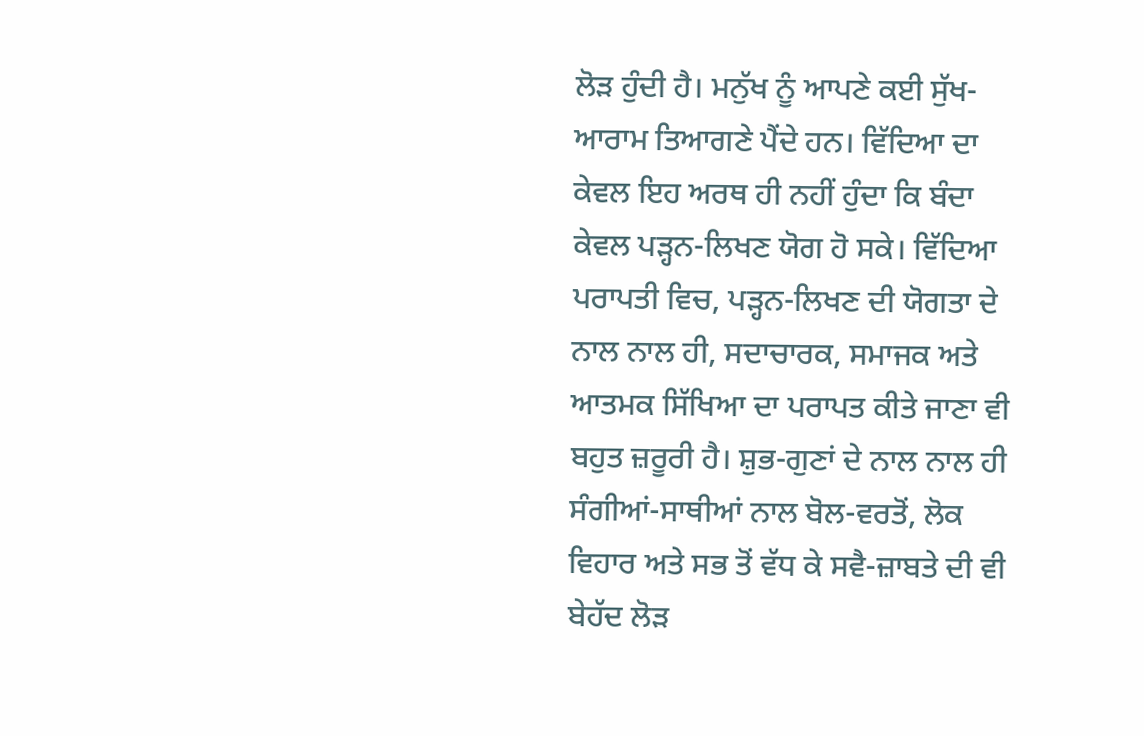ਲੋੜ ਹੁੰਦੀ ਹੈ। ਮਨੁੱਖ ਨੂੰ ਆਪਣੇ ਕਈ ਸੁੱਖ-ਆਰਾਮ ਤਿਆਗਣੇ ਪੈਂਦੇ ਹਨ। ਵਿੱਦਿਆ ਦਾ ਕੇਵਲ ਇਹ ਅਰਥ ਹੀ ਨਹੀਂ ਹੁੰਦਾ ਕਿ ਬੰਦਾ ਕੇਵਲ ਪੜ੍ਹਨ-ਲਿਖਣ ਯੋਗ ਹੋ ਸਕੇ। ਵਿੱਦਿਆ ਪਰਾਪਤੀ ਵਿਚ, ਪੜ੍ਹਨ-ਲਿਖਣ ਦੀ ਯੋਗਤਾ ਦੇ ਨਾਲ ਨਾਲ ਹੀ, ਸਦਾਚਾਰਕ, ਸਮਾਜਕ ਅਤੇ ਆਤਮਕ ਸਿੱਖਿਆ ਦਾ ਪਰਾਪਤ ਕੀਤੇ ਜਾਣਾ ਵੀ ਬਹੁਤ ਜ਼ਰੂਰੀ ਹੈ। ਸ਼ੁਭ-ਗੁਣਾਂ ਦੇ ਨਾਲ ਨਾਲ ਹੀ ਸੰਗੀਆਂ-ਸਾਥੀਆਂ ਨਾਲ ਬੋਲ-ਵਰਤੋਂ, ਲੋਕ ਵਿਹਾਰ ਅਤੇ ਸਭ ਤੋਂ ਵੱਧ ਕੇ ਸਵੈ-ਜ਼ਾਬਤੇ ਦੀ ਵੀ ਬੇਹੱਦ ਲੋੜ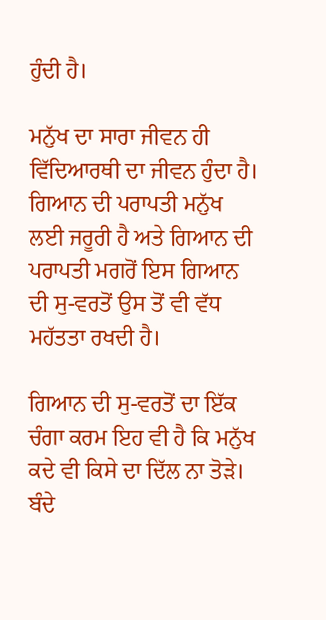ਹੁੰਦੀ ਹੈ।

ਮਨੁੱਖ ਦਾ ਸਾਰਾ ਜੀਵਨ ਹੀ ਵਿੱਦਿਆਰਥੀ ਦਾ ਜੀਵਨ ਹੁੰਦਾ ਹੈ। ਗਿਆਨ ਦੀ ਪਰਾਪਤੀ ਮਨੁੱਖ ਲਈ ਜਰੂਰੀ ਹੈ ਅਤੇ ਗਿਆਨ ਦੀ ਪਰਾਪਤੀ ਮਗਰੋਂ ਇਸ ਗਿਆਨ ਦੀ ਸੁ-ਵਰਤੋਂ ਉਸ ਤੋਂ ਵੀ ਵੱਧ ਮਹੱਤਤਾ ਰਖਦੀ ਹੈ।

ਗਿਆਨ ਦੀ ਸੁ-ਵਰਤੋਂ ਦਾ ਇੱਕ ਚੰਗਾ ਕਰਮ ਇਹ ਵੀ ਹੈ ਕਿ ਮਨੁੱਖ ਕਦੇ ਵੀ ਕਿਸੇ ਦਾ ਦਿੱਲ ਨਾ ਤੋੜੇ। ਬੰਦੇ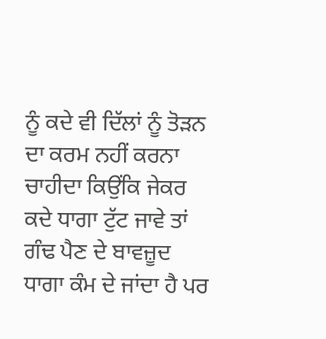ਨੂੰ ਕਦੇ ਵੀ ਦਿੱਲਾਂ ਨੂੰ ਤੋੜਨ ਦਾ ਕਰਮ ਨਹੀਂ ਕਰਨਾ ਚਾਹੀਦਾ ਕਿਉਂਕਿ ਜੇਕਰ ਕਦੇ ਧਾਗਾ ਟੁੱਟ ਜਾਵੇ ਤਾਂ ਗੰਢ ਪੈਣ ਦੇ ਬਾਵਜ਼ੂਦ ਧਾਗਾ ਕੰਮ ਦੇ ਜਾਂਦਾ ਹੈ ਪਰ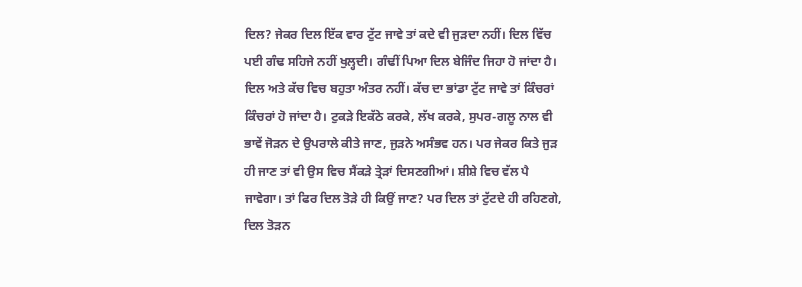ਦਿਲ? ਜੇਕਰ ਦਿਲ ਇੱਕ ਵਾਰ ਟੁੱਟ ਜਾਵੇ ਤਾਂ ਕਦੇ ਵੀ ਜੁੜਦਾ ਨਹੀਂ। ਦਿਲ ਵਿੱਚ ਪਈ ਗੰਢ ਸਹਿਜੇ ਨਹੀਂ ਖੁਲ੍ਹਦੀ। ਗੰਢੀਂ ਪਿਆ ਦਿਲ ਬੇਜਿੰਦ ਜਿਹਾ ਹੋ ਜਾਂਦਾ ਹੈ। ਦਿਲ ਅਤੇ ਕੱਚ ਵਿਚ ਬਹੁਤਾ ਅੰਤਰ ਨਹੀਂ। ਕੱਚ ਦਾ ਭਾਂਡਾ ਟੁੱਟ ਜਾਵੇ ਤਾਂ ਕਿੰਚਰਾਂ ਕਿੰਚਰਾਂ ਹੋ ਜਾਂਦਾ ਹੈ। ਟੁਕੜੇ ਇਕੱਠੇ ਕਰਕੇ, ਲੱਖ ਕਰਕੇ, ਸੁਪਰ-ਗਲੂ ਨਾਲ ਵੀ ਭਾਵੇਂ ਜੋੜਨ ਦੇ ਉਪਰਾਲੇ ਕੀਤੇ ਜਾਣ, ਜੁੜਨੇ ਅਸੰਭਵ ਹਨ। ਪਰ ਜੇਕਰ ਕਿਤੇ ਜੁੜ ਹੀ ਜਾਣ ਤਾਂ ਵੀ ਉਸ ਵਿਚ ਸੈਂਕੜੇ ਤ੍ਰੇੜਾਂ ਦਿਸਣਗੀਆਂ। ਸ਼ੀਸ਼ੇ ਵਿਚ ਵੱਲ ਪੈ ਜਾਵੇਗਾ। ਤਾਂ ਫਿਰ ਦਿਲ ਤੋੜੇ ਹੀ ਕਿਉਂ ਜਾਣ? ਪਰ ਦਿਲ ਤਾਂ ਟੁੱਟਦੇ ਹੀ ਰਹਿਣਗੇ, ਦਿਲ ਤੋੜਨ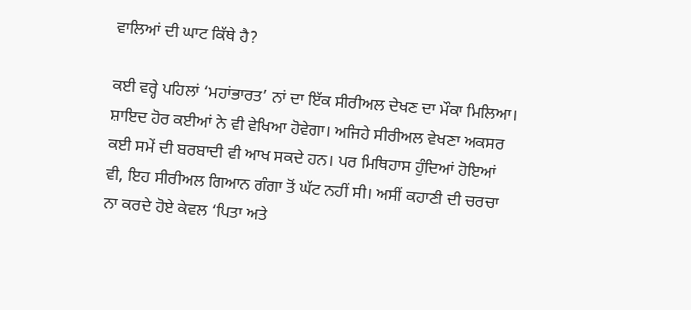ਵਾਲਿਆਂ ਦੀ ਘਾਟ ਕਿੱਥੇ ਹੈ?

ਕਈ ਵਰ੍ਹੇ ਪਹਿਲਾਂ ‘ਮਹਾਂਭਾਰਤ’ ਨਾਂ ਦਾ ਇੱਕ ਸੀਰੀਅਲ ਦੇਖਣ ਦਾ ਮੌਕਾ ਮਿਲਿਆ। ਸ਼ਾਇਦ ਹੋਰ ਕਈਆਂ ਨੇ ਵੀ ਵੇਖਿਆ ਹੋਵੇਗਾ। ਅਜਿਹੇ ਸੀਰੀਅਲ ਵੇਖਣਾ ਅਕਸਰ ਕਈ ਸਮੇਂ ਦੀ ਬਰਬਾਦੀ ਵੀ ਆਖ ਸਕਦੇ ਹਨ। ਪਰ ਮਿਥਿਹਾਸ ਹੁੰਦਿਆਂ ਹੋਇਆਂ ਵੀ, ਇਹ ਸੀਰੀਅਲ ਗਿਆਨ ਗੰਗਾ ਤੋਂ ਘੱਟ ਨਹੀਂ ਸੀ। ਅਸੀਂ ਕਹਾਣੀ ਦੀ ਚਰਚਾ ਨਾ ਕਰਦੇ ਹੋਏ ਕੇਵਲ ‘ਪਿਤਾ ਅਤੇ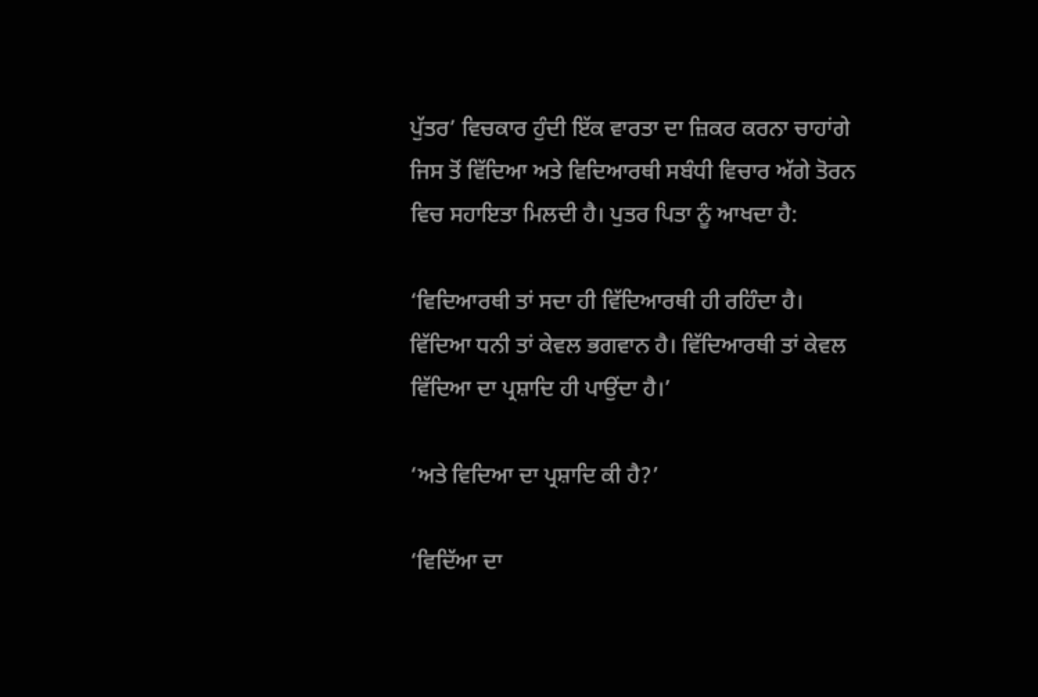ਪੁੱਤਰ’ ਵਿਚਕਾਰ ਹੁੰਦੀ ਇੱਕ ਵਾਰਤਾ ਦਾ ਜ਼ਿਕਰ ਕਰਨਾ ਚਾਹਾਂਗੇ ਜਿਸ ਤੋਂ ਵਿੱਦਿਆ ਅਤੇ ਵਿਦਿਆਰਥੀ ਸਬੰਧੀ ਵਿਚਾਰ ਅੱਗੇ ਤੋਰਨ ਵਿਚ ਸਹਾਇਤਾ ਮਿਲਦੀ ਹੈ। ਪੁਤਰ ਪਿਤਾ ਨੂੰ ਆਖਦਾ ਹੈ:

‘ਵਿਦਿਆਰਥੀ ਤਾਂ ਸਦਾ ਹੀ ਵਿੱਦਿਆਰਥੀ ਹੀ ਰਹਿੰਦਾ ਹੈ। ਵਿੱਦਿਆ ਧਨੀ ਤਾਂ ਕੇਵਲ ਭਗਵਾਨ ਹੈ। ਵਿੱਦਿਆਰਥੀ ਤਾਂ ਕੇਵਲ ਵਿੱਦਿਆ ਦਾ ਪ੍ਰਸ਼ਾਦਿ ਹੀ ਪਾਉਂਦਾ ਹੈ।’

‘ਅਤੇ ਵਿਦਿਆ ਦਾ ਪ੍ਰਸ਼ਾਦਿ ਕੀ ਹੈ?’

‘ਵਿਦਿੱਆ ਦਾ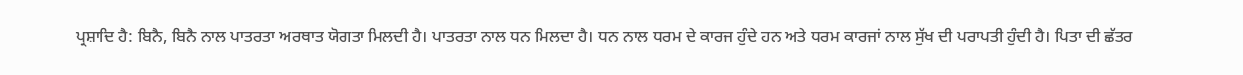ਪ੍ਰਸ਼ਾਦਿ ਹੈ: ਬਿਨੈ, ਬਿਨੈ ਨਾਲ ਪਾਤਰਤਾ ਅਰਥਾਤ ਯੋਗਤਾ ਮਿਲਦੀ ਹੈ। ਪਾਤਰਤਾ ਨਾਲ ਧਨ ਮਿਲਦਾ ਹੈ। ਧਨ ਨਾਲ ਧਰਮ ਦੇ ਕਾਰਜ ਹੁੰਦੇ ਹਨ ਅਤੇ ਧਰਮ ਕਾਰਜਾਂ ਨਾਲ ਸੁੱਖ ਦੀ ਪਰਾਪਤੀ ਹੁੰਦੀ ਹੈ। ਪਿਤਾ ਦੀ ਛੱਤਰ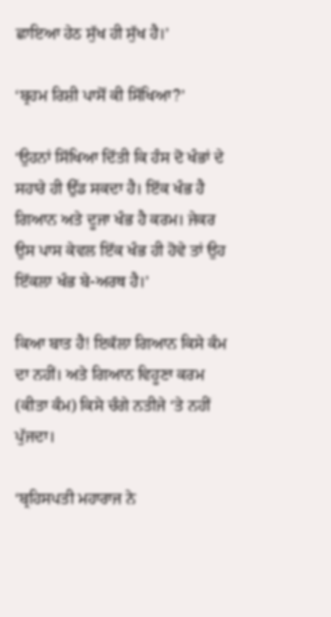ਛਾਇਆ ਹੇਠ ਸੁੱਖ ਹੀ ਸੁੱਖ ਹੈ।’

‘ਬ੍ਰਹਮ ਰਿਸ਼ੀ ਪਾਸੋਂ ਕੀ ਸਿੱਖਿਆ?’

‘ਉਹਨਾਂ ਸਿੱਖਿਆ ਦਿੱਤੀ ਕਿ ਹੰਸ ਦੋ ਖੰਭਾਂ ਦੇ ਸਹਾਰੇ ਹੀ ਉੱਡ ਸਕਦਾ ਹੈ। ਇੱਕ ਖੰਭ ਹੈ ਗਿਆਨ ਅਤੇ ਦੂਜਾ ਖੰਭ ਹੈ ਕਰਮ। ਜੇਕਰ ਉਸ ਪਾਸ ਕੇਵਲ ਇੱਕ ਖੰਭ ਹੀ ਹੋਵੇ ਤਾਂ ਉਹ ਇੱਕਲਾ ਖੰਭ ਬੇ-ਅਰਥ ਹੈ।’

ਕਿਆ ਬਾਤ ਹੈ! ਇਕੱਲਾ ਗਿਆਨ ਕਿਸੇ ਕੰਮ ਦਾ ਨਹੀਂ। ਅਤੇ ਗਿਆਨ ਵਿਹੂਣਾ ਕਰਮ (ਕੀਤਾ ਕੰਮ) ਕਿਸੇ ਚੰਗੇ ਨਤੀਜੇ ‘ਤੇ ਨਹੀਂ ਪੁੱਜਦਾ।

‘ਬ੍ਰਹਿਸਪਤੀ ਮਹਾਰਾਜ ਨੇ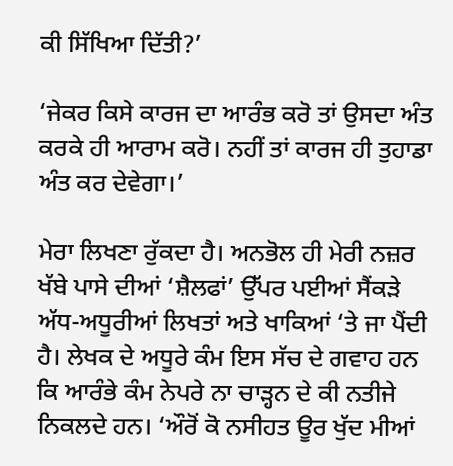ਕੀ ਸਿੱਖਿਆ ਦਿੱਤੀ?’

‘ਜੇਕਰ ਕਿਸੇ ਕਾਰਜ ਦਾ ਆਰੰਭ ਕਰੋ ਤਾਂ ਉਸਦਾ ਅੰਤ ਕਰਕੇ ਹੀ ਆਰਾਮ ਕਰੋ। ਨਹੀਂ ਤਾਂ ਕਾਰਜ ਹੀ ਤੁਹਾਡਾ ਅੰਤ ਕਰ ਦੇਵੇਗਾ।’

ਮੇਰਾ ਲਿਖਣਾ ਰੁੱਕਦਾ ਹੈ। ਅਨਭੋਲ ਹੀ ਮੇਰੀ ਨਜ਼ਰ ਖੱਬੇ ਪਾਸੇ ਦੀਆਂ ‘ਸ਼ੈਲਫਾਂ’ ਉੱਪਰ ਪਈਆਂ ਸੈਂਕੜੇ ਅੱਧ-ਅਧੂਰੀਆਂ ਲਿਖਤਾਂ ਅਤੇ ਖਾਕਿਆਂ ‘ਤੇ ਜਾ ਪੈਂਦੀ ਹੈ। ਲੇਖਕ ਦੇ ਅਧੂਰੇ ਕੰਮ ਇਸ ਸੱਚ ਦੇ ਗਵਾਹ ਹਨ ਕਿ ਆਰੰਭੇ ਕੰਮ ਨੇਪਰੇ ਨਾ ਚਾੜ੍ਹਨ ਦੇ ਕੀ ਨਤੀਜੇ ਨਿਕਲਦੇ ਹਨ। ‘ਔਰੋਂ ਕੋ ਨਸੀਹਤ ਊਰ ਖੁੱਦ ਮੀਆਂ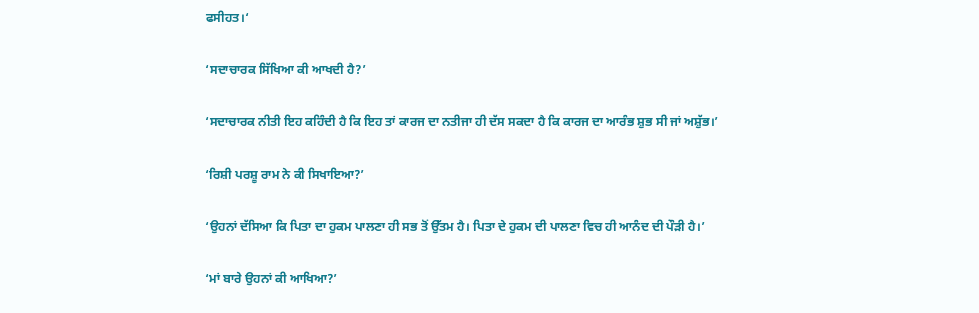ਫਸੀਹਤ।‘

‘ਸਦਾਚਾਰਕ ਸਿੱਖਿਆ ਕੀ ਆਖਦੀ ਹੈ?’

‘ਸਦਾਚਾਰਕ ਨੀਤੀ ਇਹ ਕਹਿੰਦੀ ਹੈ ਕਿ ਇਹ ਤਾਂ ਕਾਰਜ ਦਾ ਨਤੀਜਾ ਹੀ ਦੱਸ ਸਕਦਾ ਹੈ ਕਿ ਕਾਰਜ ਦਾ ਆਰੰਭ ਸ਼ੁਭ ਸੀ ਜਾਂ ਅਸ਼ੁੱਭ।’

‘ਰਿਸ਼ੀ ਪਰਸ਼ੂ ਰਾਮ ਨੇ ਕੀ ਸਿਖਾਇਆ?’

‘ਉਹਨਾਂ ਦੱਸਿਆ ਕਿ ਪਿਤਾ ਦਾ ਹੁਕਮ ਪਾਲਣਾ ਹੀ ਸਭ ਤੋਂ ਉੱਤਮ ਹੈ। ਪਿਤਾ ਦੇ ਹੁਕਮ ਦੀ ਪਾਲਣਾ ਵਿਚ ਹੀ ਆਨੰਦ ਦੀ ਪੌੜੀ ਹੈ।’

‘ਮਾਂ ਬਾਰੇ ਉਹਨਾਂ ਕੀ ਆਖਿਆ?’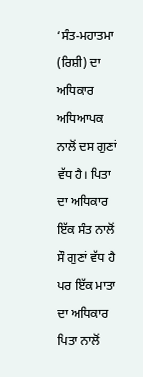‘ਸੰਤ-ਮਹਾਤਮਾ (ਰਿਸ਼ੀ) ਦਾ ਅਧਿਕਾਰ ਅਧਿਆਪਕ ਨਾਲੋਂ ਦਸ ਗੁਣਾਂ ਵੱਧ ਹੈ। ਪਿਤਾ ਦਾ ਅਧਿਕਾਰ ਇੱਕ ਸੰਤ ਨਾਲੋਂ ਸੌ ਗੁਣਾਂ ਵੱਧ ਹੈ ਪਰ ਇੱਕ ਮਾਤਾ ਦਾ ਅਧਿਕਾਰ ਪਿਤਾ ਨਾਲੋਂ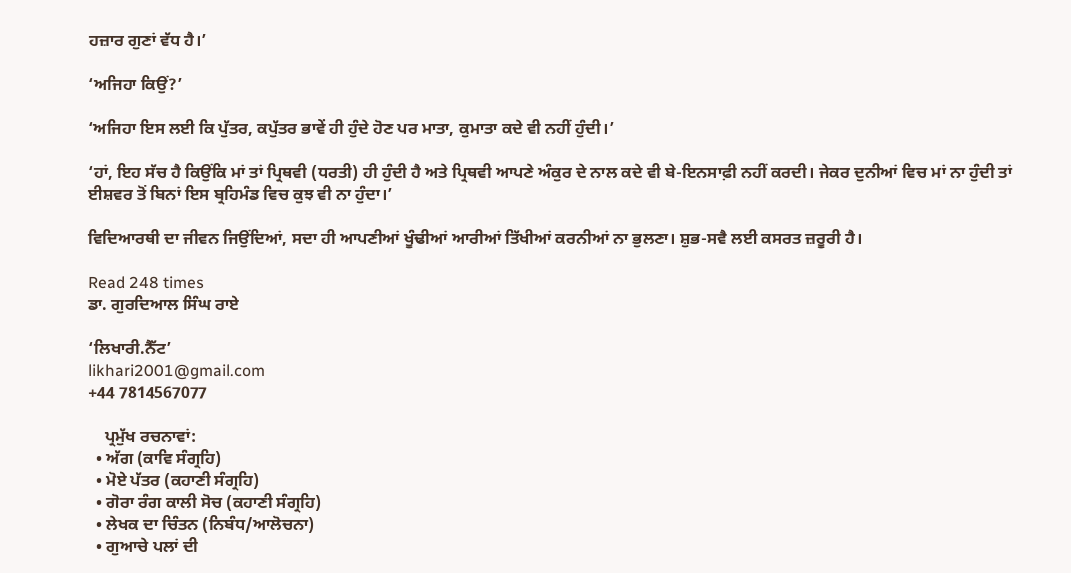ਹਜ਼ਾਰ ਗੁਣਾਂ ਵੱਧ ਹੈ।’

‘ਅਜਿਹਾ ਕਿਉਂ?’

‘ਅਜਿਹਾ ਇਸ ਲਈ ਕਿ ਪੁੱਤਰ, ਕਪੁੱਤਰ ਭਾਵੇਂ ਹੀ ਹੁੰਦੇ ਹੋਣ ਪਰ ਮਾਤਾ, ਕੁਮਾਤਾ ਕਦੇ ਵੀ ਨਹੀਂ ਹੁੰਦੀ।’

‘ਹਾਂ, ਇਹ ਸੱਚ ਹੈ ਕਿਉਂਕਿ ਮਾਂ ਤਾਂ ਪ੍ਰਿਥਵੀ (ਧਰਤੀ) ਹੀ ਹੁੰਦੀ ਹੈ ਅਤੇ ਪ੍ਰਿਥਵੀ ਆਪਣੇ ਅੰਕੁਰ ਦੇ ਨਾਲ ਕਦੇ ਵੀ ਬੇ-ਇਨਸਾਫ਼ੀ ਨਹੀਂ ਕਰਦੀ। ਜੇਕਰ ਦੁਨੀਆਂ ਵਿਚ ਮਾਂ ਨਾ ਹੁੰਦੀ ਤਾਂ ਈਸ਼ਵਰ ਤੋਂ ਬਿਨਾਂ ਇਸ ਬ੍ਰਹਿਮੰਡ ਵਿਚ ਕੁਝ ਵੀ ਨਾ ਹੁੰਦਾ।’

ਵਿਦਿਆਰਥੀ ਦਾ ਜੀਵਨ ਜਿਉਂਦਿਆਂ, ਸਦਾ ਹੀ ਆਪਣੀਆਂ ਖੂੰਢੀਆਂ ਆਰੀਆਂ ਤਿੱਖੀਆਂ ਕਰਨੀਆਂ ਨਾ ਭੁਲਣਾ। ਸ਼ੁਭ-ਸਵੈ ਲਈ ਕਸਰਤ ਜ਼ਰੂਰੀ ਹੈ।

Read 248 times
ਡਾ. ਗੁਰਦਿਆਲ ਸਿੰਘ ਰਾਏ

‘ਲਿਖਾਰੀ.ਨੈੱਟ’
likhari2001@gmail.com
+44 7814567077

    ਪ੍ਰਮੁੱਖ ਰਚਨਾਵਾਂ:
  • ਅੱਗ (ਕਾਵਿ ਸੰਗ੍ਰਹਿ)
  • ਮੋਏ ਪੱਤਰ (ਕਹਾਣੀ ਸੰਗ੍ਰਹਿ)
  • ਗੋਰਾ ਰੰਗ ਕਾਲੀ ਸੋਚ (ਕਹਾਣੀ ਸੰਗ੍ਰਹਿ)
  • ਲੇਖਕ ਦਾ ਚਿੰਤਨ (ਨਿਬੰਧ/ਆਲੋਚਨਾ)
  • ਗੁਆਚੇ ਪਲਾਂ ਦੀ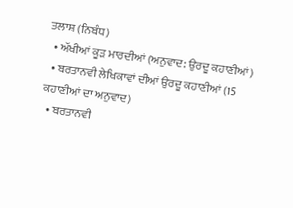ਤਲਾਸ਼ (ਨਿਬੰਧ)
  • ਅੱਖੀਆਂ ਕੂੜ ਮਾਰਦੀਆਂ (ਅਨੁਵਾਦ: ਉਰਦੂ ਕਹਾਣੀਆਂ)
  • ਬਰਤਾਨਵੀ ਲੇਖਿਕਾਵਾਂ ਦੀਆਂ ਉਰਦੂ ਕਹਾਣੀਆਂ (15 ਕਹਾਣੀਆਂ ਦਾ ਅਨੁਵਾਦ)
  • ਬਰਤਾਨਵੀ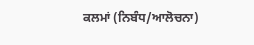ਕਲਮਾਂ (ਨਿਬੰਧ/ਆਲੋਚਨਾ)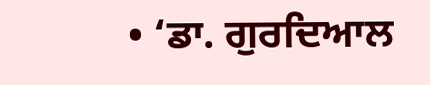• ‘ਡਾ. ਗੁਰਦਿਆਲ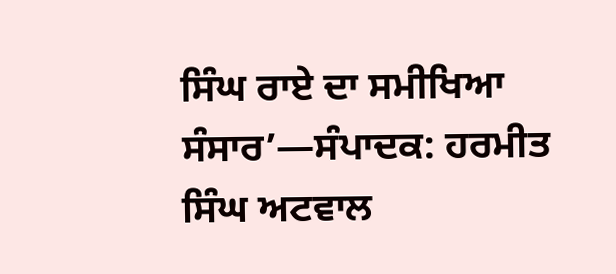ਸਿੰਘ ਰਾਏ ਦਾ ਸਮੀਖਿਆ ਸੰਸਾਰ’—ਸੰਪਾਦਕ: ਹਰਮੀਤ ਸਿੰਘ ਅਟਵਾਲ